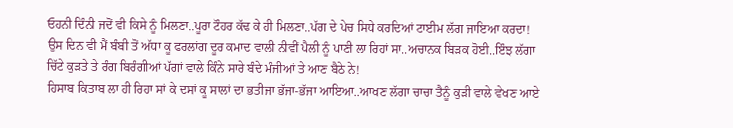ਓਹਨੀ ਦਿੰਨੀ ਜਦੋਂ ਵੀ ਕਿਸੇ ਨੂੰ ਮਿਲਣਾ..ਪੂਰਾ ਟੌਹਰ ਕੱਢ ਕੇ ਹੀ ਮਿਲਣਾ..ਪੱਗ ਦੇ ਪੇਚ ਸਿਧੇ ਕਰਦਿਆਂ ਟਾਈਮ ਲੱਗ ਜਾਇਆ ਕਰਦਾ!
ਉਸ ਦਿਨ ਵੀ ਮੈਂ ਬੰਬੀ ਤੋਂ ਅੱਧਾ ਕੂ ਫਰਲਾਂਗ ਦੂਰ ਕਮਾਦ ਵਾਲੀ ਨੀਵੀਂ ਪੈਲੀ ਨੂੰ ਪਾਣੀ ਲਾ ਰਿਹਾਂ ਸਾ..ਅਚਾਨਕ ਬਿੜਕ ਹੋਈ..ਇੰਝ ਲੱਗਾ ਚਿੱਟੇ ਕੁੜਤੇ ਤੇ ਰੰਗ ਬਿਰੰਗੀਆਂ ਪੱਗਾਂ ਵਾਲੇ ਕਿੰਨੇ ਸਾਰੇ ਬੰਦੇ ਮੰਜੀਆਂ ਤੇ ਆਣ ਬੈਠੇ ਨੇ!
ਹਿਸਾਬ ਕਿਤਾਬ ਲਾ ਹੀ ਰਿਹਾ ਸਾਂ ਕੇ ਦਸਾਂ ਕੂ ਸਾਲਾਂ ਦਾ ਭਤੀਜਾ ਭੱਜਾ-ਭੱਜਾ ਆਇਆ..ਆਖਣ ਲੱਗਾ ਚਾਚਾ ਤੈਨੂੰ ਕੁੜੀ ਵਾਲੇ ਵੇਖਣ ਆਏ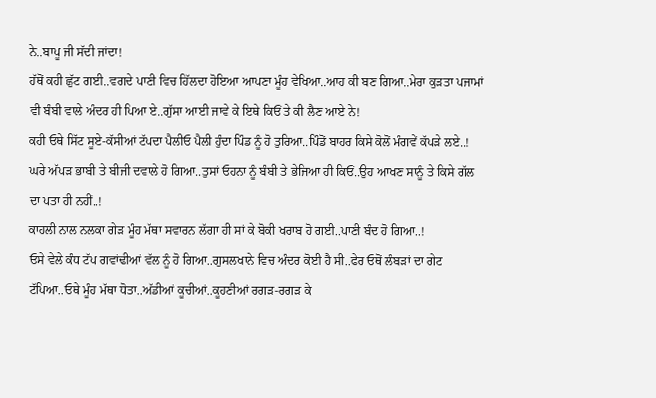ਨੇ..ਬਾਪੂ ਜੀ ਸੱਦੀ ਜਾਂਦਾ!
ਹੱਥੋਂ ਕਹੀ ਛੁੱਟ ਗਈ..ਵਗਦੇ ਪਾਣੀ ਵਿਚ ਹਿੱਲਦਾ ਹੋਇਆ ਆਪਣਾ ਮੂੰਹ ਵੇਖਿਆ..ਆਹ ਕੀ ਬਣ ਗਿਆ..ਮੇਰਾ ਕੁੜਤਾ ਪਜਾਮਾਂ ਵੀ ਬੰਬੀ ਵਾਲੇ ਅੰਦਰ ਹੀ ਪਿਆ ਏ..ਗੁੱਸਾ ਆਈ ਜਾਵੇ ਕੇ ਇਥੇ ਕਿਓਂ ਤੇ ਕੀ ਲੈਣ ਆਏ ਨੇ!
ਕਹੀ ਓਥੇ ਸਿੱਟ ਸੂਏ-ਕੱਸੀਆਂ ਟੱਪਦਾ ਪੈਲੀਓ ਪੈਲੀ ਹੁੰਦਾ ਪਿੰਡ ਨੂੰ ਹੋ ਤੁਰਿਆ..ਪਿੰਡੋਂ ਬਾਹਰ ਕਿਸੇ ਕੋਲੋਂ ਮੰਗਵੇਂ ਕੱਪੜੇ ਲਏ..!
ਘਰੇ ਅੱਪੜ ਭਾਬੀ ਤੇ ਬੀਜੀ ਦਵਾਲੇ ਹੋ ਗਿਆ..ਤੁਸਾਂ ਓਹਨਾ ਨੂੰ ਬੰਬੀ ਤੇ ਭੇਜਿਆ ਹੀ ਕਿਓਂ..ਉਹ ਆਖਣ ਸਾਨੂੰ ਤੇ ਕਿਸੇ ਗੱਲ ਦਾ ਪਤਾ ਹੀ ਨਹੀਂ..!
ਕਾਹਲੀ ਨਾਲ ਨਲਕਾ ਗੇੜ ਮੂੰਹ ਮੱਥਾ ਸਵਾਰਨ ਲੱਗਾ ਹੀ ਸਾਂ ਕੇ ਬੋਕੀ ਖਰਾਬ ਹੋ ਗਈ..ਪਾਣੀ ਬੰਦ ਹੋ ਗਿਆ..!
ਓਸੇ ਵੇਲੇ ਕੰਧ ਟੱਪ ਗਵਾਂਢੀਆਂ ਵੱਲ ਨੂੰ ਹੋ ਗਿਆ..ਗੁਸਲਖਾਨੇ ਵਿਚ ਅੰਦਰ ਕੋਈ ਹੈ ਸੀ..ਫੇਰ ਓਥੋਂ ਲੰਬੜਾਂ ਦਾ ਗੇਟ ਟੱਪਿਆ..ਓਥੇ ਮੂੰਹ ਮੱਥਾ ਧੋਤਾ..ਅੱਡੀਆਂ ਕੂਚੀਆਂ..ਕੂਹਣੀਆਂ ਰਗੜ-ਰਗੜ ਕੇ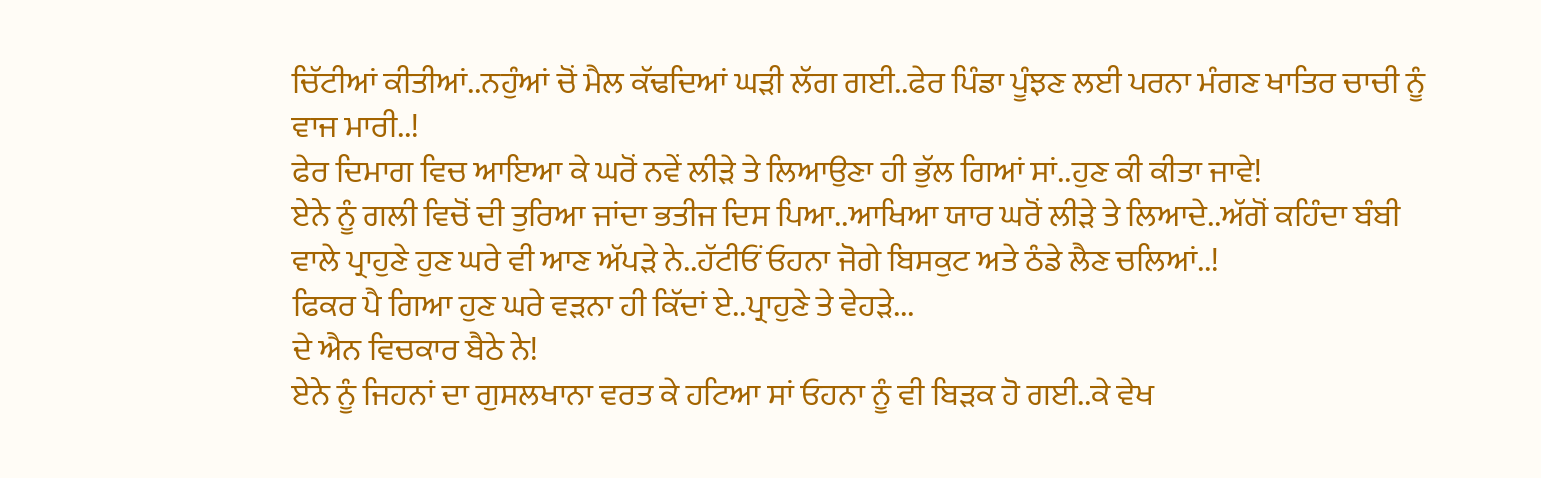ਚਿੱਟੀਆਂ ਕੀਤੀਆਂ..ਨਹੁੰਆਂ ਚੋਂ ਮੈਲ ਕੱਢਦਿਆਂ ਘੜੀ ਲੱਗ ਗਈ..ਫੇਰ ਪਿੰਡਾ ਪੂੰਝਣ ਲਈ ਪਰਨਾ ਮੰਗਣ ਖਾਤਿਰ ਚਾਚੀ ਨੂੰ ਵਾਜ ਮਾਰੀ..!
ਫੇਰ ਦਿਮਾਗ ਵਿਚ ਆਇਆ ਕੇ ਘਰੋਂ ਨਵੇਂ ਲੀੜੇ ਤੇ ਲਿਆਉਣਾ ਹੀ ਭੁੱਲ ਗਿਆਂ ਸਾਂ..ਹੁਣ ਕੀ ਕੀਤਾ ਜਾਵੇ!
ਏਨੇ ਨੂੰ ਗਲੀ ਵਿਚੋਂ ਦੀ ਤੁਰਿਆ ਜਾਂਦਾ ਭਤੀਜ ਦਿਸ ਪਿਆ..ਆਖਿਆ ਯਾਰ ਘਰੋਂ ਲੀੜੇ ਤੇ ਲਿਆਦੇ..ਅੱਗੋਂ ਕਹਿੰਦਾ ਬੰਬੀ ਵਾਲੇ ਪ੍ਰਾਹੁਣੇ ਹੁਣ ਘਰੇ ਵੀ ਆਣ ਅੱਪੜੇ ਨੇ..ਹੱਟੀਓਂ ਓਹਨਾ ਜੋਗੇ ਬਿਸਕੁਟ ਅਤੇ ਠੰਡੇ ਲੈਣ ਚਲਿਆਂ..!
ਫਿਕਰ ਪੈ ਗਿਆ ਹੁਣ ਘਰੇ ਵੜਨਾ ਹੀ ਕਿੱਦਾਂ ਏ..ਪ੍ਰਾਹੁਣੇ ਤੇ ਵੇਹੜੇ...
ਦੇ ਐਨ ਵਿਚਕਾਰ ਬੈਠੇ ਨੇ!
ਏਨੇ ਨੂੰ ਜਿਹਨਾਂ ਦਾ ਗੁਸਲਖਾਨਾ ਵਰਤ ਕੇ ਹਟਿਆ ਸਾਂ ਓਹਨਾ ਨੂੰ ਵੀ ਬਿੜਕ ਹੋ ਗਈ..ਕੇ ਵੇਖ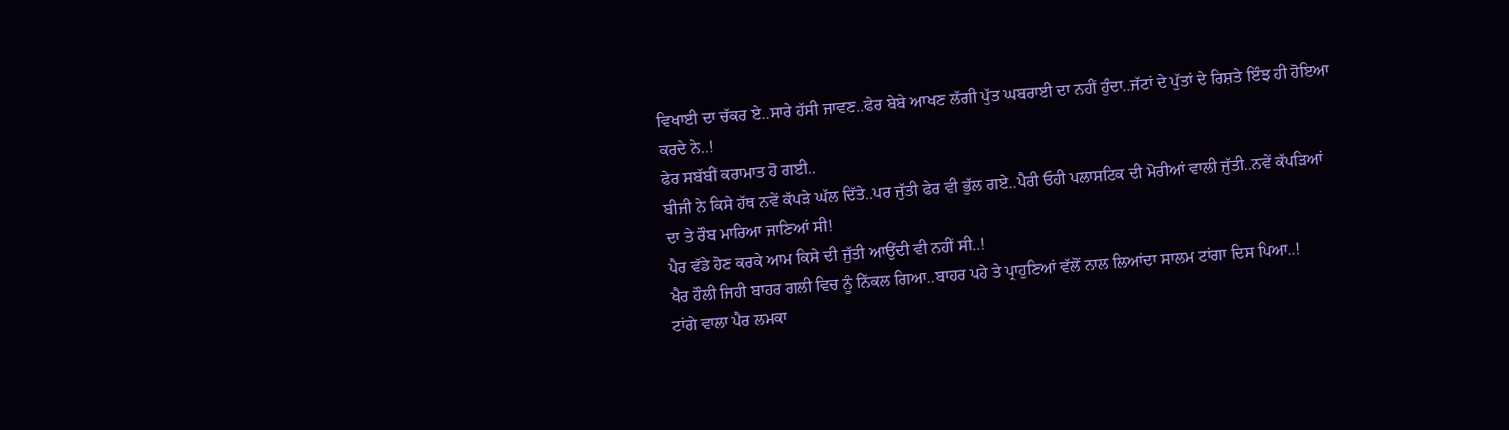ਵਿਖਾਈ ਦਾ ਚੱਕਰ ਏ..ਸਾਰੇ ਹੱਸੀ ਜਾਵਣ..ਫੇਰ ਬੇਬੇ ਆਖਣ ਲੱਗੀ ਪੁੱਤ ਘਬਰਾਈ ਦਾ ਨਹੀਂ ਹੁੰਦਾ..ਜੱਟਾਂ ਦੇ ਪੁੱਤਾਂ ਦੇ ਰਿਸ਼ਤੇ ਇੰਝ ਹੀ ਹੋਇਆ ਕਰਦੇ ਨੇ..!
ਫੇਰ ਸਬੱਬੀਂ ਕਰਾਮਾਤ ਹੋ ਗਈ..
ਬੀਜੀ ਨੇ ਕਿਸੇ ਹੱਥ ਨਵੇਂ ਕੱਪੜੇ ਘੱਲ ਦਿੱਤੇ..ਪਰ ਜੁੱਤੀ ਫੇਰ ਵੀ ਭੁੱਲ ਗਏ..ਪੈਰੀ ਓਹੀ ਪਲਾਸਟਿਕ ਦੀ ਮੋਰੀਆਂ ਵਾਲੀ ਜੁੱਤੀ..ਨਵੇਂ ਕੱਪੜਿਆਂ ਦਾ ਤੇ ਰੌਬ ਮਾਰਿਆ ਜਾਣਿਆਂ ਸੀ!
ਪੈਰ ਵੱਡੇ ਹੋਣ ਕਰਕੇ ਆਮ ਕਿਸੇ ਦੀ ਜੁੱਤੀ ਆਉਂਦੀ ਵੀ ਨਹੀਂ ਸੀ..!
ਖੈਰ ਹੌਲੀ ਜਿਹੀ ਬਾਹਰ ਗਲੀ ਵਿਚ ਨੂੰ ਨਿੱਕਲ ਗਿਆ..ਬਾਹਰ ਪਹੇ ਤੇ ਪ੍ਰਾਹੁਣਿਆਂ ਵੱਲੋਂ ਨਾਲ ਲਿਆਂਦਾ ਸਾਲਮ ਟਾਂਗਾ ਦਿਸ ਪਿਆ..!
ਟਾਂਗੇ ਵਾਲਾ ਪੈਰ ਲਮਕਾ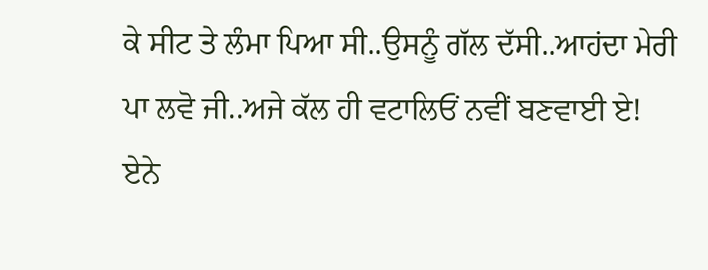ਕੇ ਸੀਟ ਤੇ ਲੰਮਾ ਪਿਆ ਸੀ..ਉਸਨੂੰ ਗੱਲ ਦੱਸੀ..ਆਹਂਦਾ ਮੇਰੀ ਪਾ ਲਵੋ ਜੀ..ਅਜੇ ਕੱਲ ਹੀ ਵਟਾਲਿਓਂ ਨਵੀਂ ਬਣਵਾਈ ਏ!
ਏਨੇ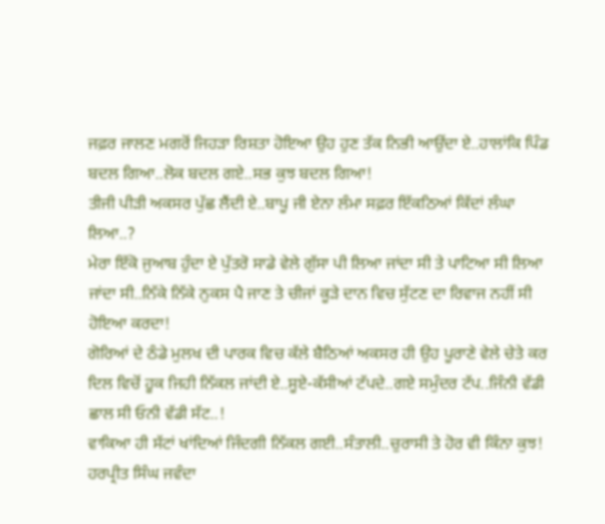ਜਫ਼ਰ ਜਾਲਣ ਮਗਰੋਂ ਜਿਹੜਾ ਰਿਸ਼ਤਾ ਹੋਇਆ ਉਹ ਹੁਣ ਤੱਕ ਨਿਭੀ ਆਉਂਦਾ ਏ..ਹਾਲਾਂਕਿ ਪਿੰਡ ਬਦਲ ਗਿਆ..ਲੋਕ ਬਦਲ ਗਏ..ਸਭ ਕੁਝ ਬਦਲ ਗਿਆ!
ਤੀਜੀ ਪੀੜੀ ਅਕਸਰ ਪੁੱਛ ਲੈਂਦੀ ਏ..ਬਾਪੂ ਜੀ ਏਨਾ ਲੰਮਾ ਸਫ਼ਰ ਇੱਕਠਿਆਂ ਕਿੱਦਾਂ ਲੰਘਾ ਲਿਆ..?
ਮੇਰਾ ਇੱਕੋ ਜੁਆਬ ਹੁੰਦਾ ਏ ਪੁੱਤਰੋ ਸਾਡੇ ਵੇਲੇ ਗੁੱਸਾ ਪੀ ਲਿਆ ਜਾਂਦਾ ਸੀ ਤੇ ਪਾਟਿਆ ਸੀ ਲਿਆ ਜਾਂਦਾ ਸੀ..ਨਿੱਕੇ ਨਿੱਕੇ ਨੁਕਸ ਪੈ ਜਾਣ ਤੇ ਚੀਜਾਂ ਕੂੜੇ ਦਾਨ ਵਿਚ ਸੁੱਟਣ ਦਾ ਰਿਵਾਜ ਨਹੀਂ ਸੀ ਹੋਇਆ ਕਰਦਾ!
ਗੋਰਿਆਂ ਦੇ ਠੰਡੇ ਮੁਲਖ ਦੀ ਪਾਰਕ ਵਿਚ ਕੱਲੇ ਬੈਠਿਆਂ ਅਕਸਰ ਹੀ ਉਹ ਪੂਰਾਣੇ ਵੇਲੇ ਚੇਤੇ ਕਰ ਦਿਲ ਵਿਚੋਂ ਹੂਕ ਜਿਹੀ ਨਿੱਕਲ ਜਾਂਦੀ ਏ..ਸੂਏ-ਕੱਸੀਆਂ ਟੱਪਦੇ..ਗਏ ਸਮੁੰਦਰ ਟੱਪ..ਜਿੰਨੀ ਵੱਡੀ ਛਾਲ ਸੀ ਓਨੀ ਵੱਡੀ ਸੱਟ..!
ਵਾਕਿਆ ਹੀ ਸੱਟਾਂ ਖਾਂਦਿਆਂ ਜਿੰਦਗੀ ਨਿੱਕਲ ਗਈ..ਸੰਤਾਲੀ..ਚੁਰਾਸੀ ਤੇ ਹੋਰ ਵੀ ਕਿੰਨਾ ਕੁਝ!
ਹਰਪ੍ਰੀਤ ਸਿੰਘ ਜਵੰਦਾ